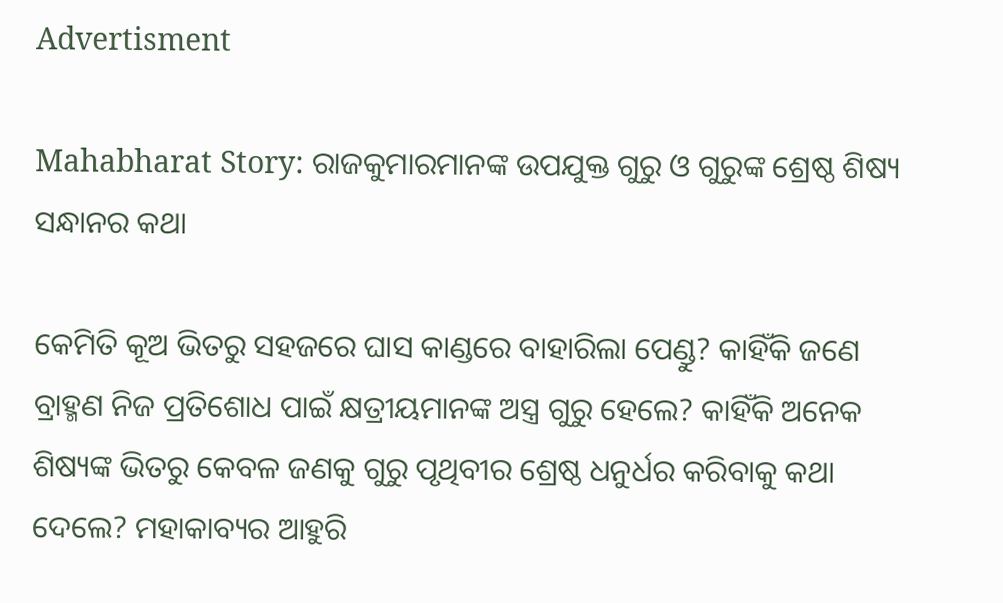Advertisment

Mahabharat Story: ରାଜକୁମାରମାନଙ୍କ ଉପଯୁକ୍ତ ଗୁରୁ ଓ ଗୁରୁଙ୍କ ଶ୍ରେଷ୍ଠ ଶିଷ୍ୟ ସନ୍ଧାନର କଥା

କେମିତି କୂଅ ଭିତରୁ ସହଜରେ ଘାସ କାଣ୍ଡରେ ବାହାରିଲା ପେଣ୍ଡୁ? କାହିଁକି ଜଣେ ବ୍ରାହ୍ମଣ ନିଜ ପ୍ରତିଶୋଧ ପାଇଁ କ୍ଷତ୍ରୀୟମାନଙ୍କ ଅସ୍ତ୍ର ଗୁରୁ ହେଲେ? କାହିଁକି ଅନେକ ଶିଷ୍ୟଙ୍କ ଭିତରୁ କେବଳ ଜଣକୁ ଗୁରୁ ପୃଥିବୀର ଶ୍ରେଷ୍ଠ ଧନୁର୍ଧର କରିବାକୁ କଥା ଦେଲେ? ମହାକାବ୍ୟର ଆହୁରି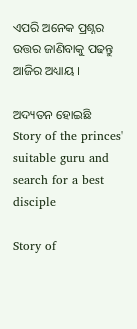ଏପରି ଅନେକ ପ୍ରଶ୍ନର ଉତ୍ତର ଜାଣିବାକୁ ପଢନ୍ତୁ ଆଜିର ଅଧ୍ୟାୟ ।

ଅଦ୍ୟତନ ହୋଇଛି
Story of the princes' suitable guru and search for a best disciple

Story of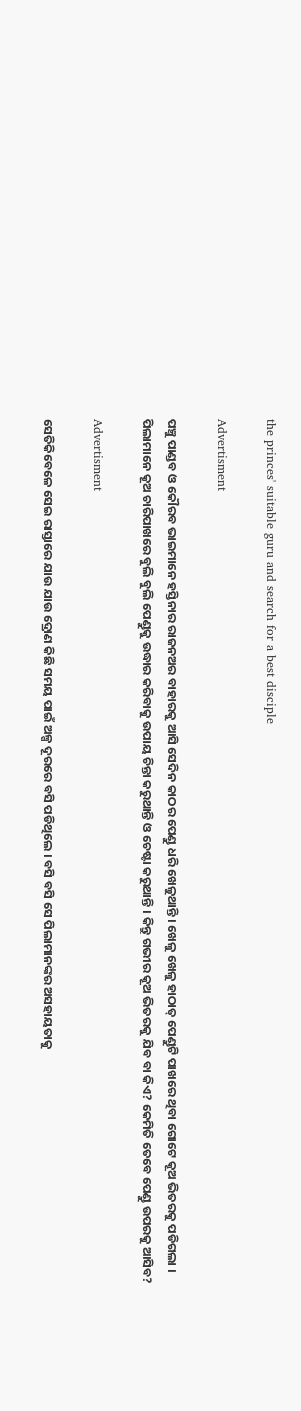the princes' suitable guru and search for a best disciple

Advertisment

ପଞ୍ଚୁ ପାଣ୍ଡବ ଓ କୌରବ ଭାଇମାନେ ହସ୍ତିନାର ରାଜନଅର ବାହାରକୁ ଆସି ସେଦିନ କାଠର ପେଣ୍ଡୁ ଧରି ଖେଳୁଥାନ୍ତି । ଖେଳୁ ଖେଳୁ ହାଠାତ୍ ପେଣ୍ଡୁଟି ପାଖରେ ଥିବା ଗୋଟେ କୂଅ ଭିତରକୁ ପଡିଗଲା । ପିଲାମାନେ କୂଅ ଚାରିପାଖରେ ବୁଲି ବୁଲି ପେଣ୍ଡୁକୁ ଉଦ୍ଧାର କରିବାକୁ ଉପାୟ ଚିନ୍ତା କରୁଥାନ୍ତି ଓ ଚେଷ୍ଟା କରୁଥାନ୍ତି । କିନ୍ତୁ ଗଭୀର କୂଅ ଭିତରକୁ ଯିବ ବା କିଏ? କେମିତି ତେବେ ପେଣ୍ଡୁ ଉପରକୁ ଆସିବ?

Advertisment

ସେତିକିବେଳେ ସେଇ ରାସ୍ତାରେ ଯାଉ ଯାଉ ଦ୍ରୋଣ କିଛି ସମୟ ପାଇଁ ଅଳ୍ପ ଦୂରରେ ବସି ପଡିଥିଲେ । ବସି ବସି ସେ ପିଲାମାନଙ୍କର ଅସହାୟତାକୁ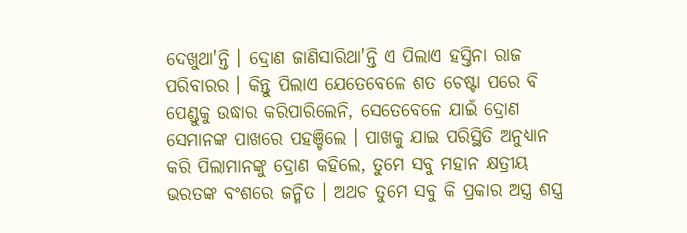ଦେଖୁଥା'ନ୍ତି । ଦ୍ରୋଣ ଜାଣିସାରିଥା'ନ୍ତି ଏ ପିଲାଏ ହସ୍ତିନା ରାଜ ପରିବାରର । କିନ୍ତୁ ପିଲାଏ ଯେତେବେଳେ ଶତ ଚେଷ୍ଟା ପରେ ବି ପେଣ୍ଡୁକୁ ଉଦ୍ଧାର କରିପାରିଲେନି, ସେତେବେଳେ ଯାଇଁ ଦ୍ରୋଣ ସେମାନଙ୍କ ପାଖରେ ପହଞ୍ଚିଲେ । ପାଖକୁ ଯାଇ ପରିସ୍ଥିତି ଅନୁଧ୍ୟାନ କରି ପିଲାମାନଙ୍କୁ ଦ୍ରୋଣ କହିଲେ, ତୁମେ ସବୁ ମହାନ କ୍ଷତ୍ରୀୟ ଭରତଙ୍କ ବଂଶରେ ଜନ୍ମିତ । ଅଥଚ ତୁମେ ସବୁ କି ପ୍ରକାର ଅସ୍ତ୍ର ଶସ୍ତ୍ର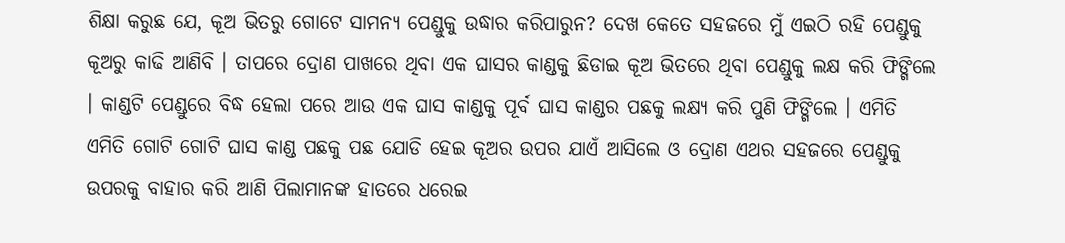ଶିକ୍ଷା କରୁଛ ଯେ, କୂଅ ଭିତରୁ ଗୋଟେ ସାମନ୍ୟ ପେଣ୍ଡୁକୁ ଉଦ୍ଧାର କରିପାରୁନ? ଦେଖ କେତେ ସହଜରେ ମୁଁ ଏଇଠି ରହି ପେଣ୍ଡୁକୁ କୂଅରୁ କାଢି ଆଣିବି । ତାପରେ ଦ୍ରୋଣ ପାଖରେ ଥିବା ଏକ ଘାସର କାଣ୍ଡକୁ ଛିଡାଇ କୂଅ ଭିତରେ ଥିବା ପେଣ୍ଡୁକୁ ଲକ୍ଷ କରି ଫିଙ୍ଗିଲେ । କାଣ୍ଡଟି ପେଣ୍ଡୁରେ ବିଦ୍ଧ ହେଲା ପରେ ଆଉ ଏକ ଘାସ କାଣ୍ଡକୁ ପୂର୍ବ ଘାସ କାଣ୍ଡର ପଛକୁ ଲକ୍ଷ୍ଯ କରି ପୁଣି ଫିଙ୍ଗିଲେ । ଏମିତି ଏମିତି ଗୋଟି ଗୋଟି ଘାସ କାଣ୍ଡ ପଛକୁ ପଛ ଯୋଡି ହେଇ କୂଅର ଉପର ଯାଏଁ ଆସିଲେ ଓ ଦ୍ରୋଣ ଏଥର ସହଜରେ ପେଣ୍ଡୁକୁ ଉପରକୁ ବାହାର କରି ଆଣି ପିଲାମାନଙ୍କ ହାତରେ ଧରେଇ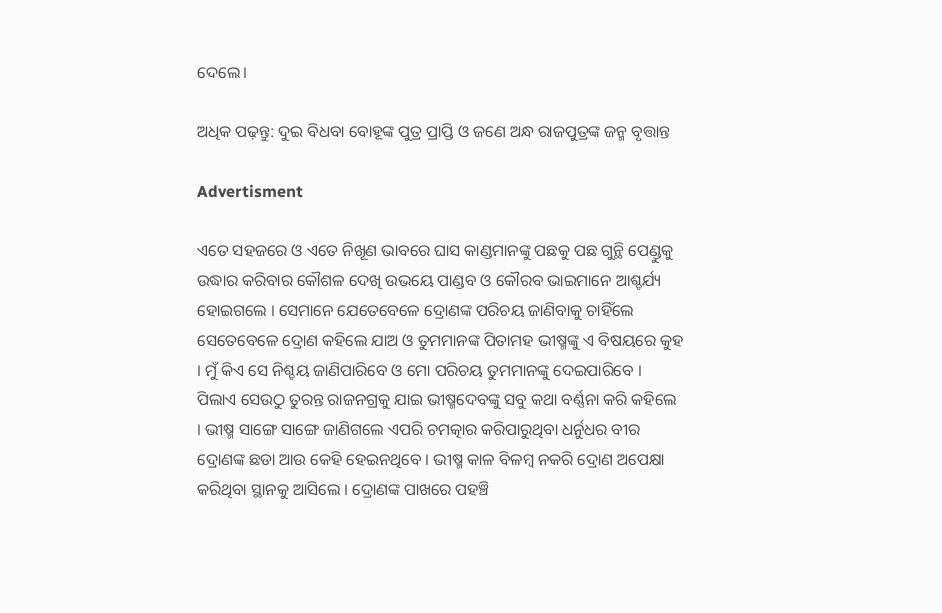ଦେଲେ।

ଅଧିକ ପଢ଼ନ୍ତୁ: ଦୁଇ ବିଧବା ବୋହୂଙ୍କ ପୁତ୍ର ପ୍ରାପ୍ତି ଓ ଜଣେ ଅନ୍ଧ ରାଜପୁତ୍ରଙ୍କ ଜନ୍ମ ବୃତ୍ତାନ୍ତ

Advertisment

ଏତେ ସହଜରେ ଓ ଏତେ ନିଖୂଣ ଭାବରେ ଘାସ କାଣ୍ଡମାନଙ୍କୁ ପଛକୁ ପଛ ଗୁନ୍ଥି ପେଣ୍ଡୁକୁ ଉଦ୍ଧାର କରିବାର କୌଶଳ ଦେଖି ଉଭୟେ ପାଣ୍ଡବ ଓ କୌରବ ଭାଇମାନେ ଆଶ୍ଚର୍ଯ୍ୟ ହୋଇଗଲେ । ସେମାନେ ଯେତେବେଳେ ଦ୍ରୋଣଙ୍କ ପରିଚୟ ଜାଣିବାକୁ ଚାହିଁଲେ ସେତେବେଳେ ଦ୍ରୋଣ କହିଲେ ଯାଅ ଓ ତୁମମାନଙ୍କ ପିତାମହ ଭୀଷ୍ମଙ୍କୁ ଏ ବିଷୟରେ କୁହ । ମୁଁ କିଏ ସେ ନିଶ୍ଚୟ ଜାଣିପାରିବେ ଓ ମୋ ପରିଚୟ ତୁମମାନଙ୍କୁ ଦେଇପାରିବେ । ପିଲାଏ ସେଉଠୁ ତୁରନ୍ତ ରାଜନଗ୍ରକୁ ଯାଇ ଭୀଷ୍ମଦେବଙ୍କୁ ସବୁ କଥା ବର୍ଣ୍ଣନା କରି କହିଲେ । ଭୀଷ୍ମ ସାଙ୍ଗେ ସାଙ୍ଗେ ଜାଣିଗଲେ ଏପରି ଚମତ୍କାର କରିପାରୁଥିବା ଧର୍ନୁଧର ବୀର ଦ୍ରୋଣଙ୍କ ଛଡା ଆଉ କେହି ହେଇନଥିବେ । ଭୀଷ୍ମ କାଳ ବିଳମ୍ବ ନକରି ଦ୍ରୋଣ ଅପେକ୍ଷା କରିଥିବା ସ୍ଥାନକୁ ଆସିଲେ । ଦ୍ରୋଣଙ୍କ ପାଖରେ ପହଞ୍ଚି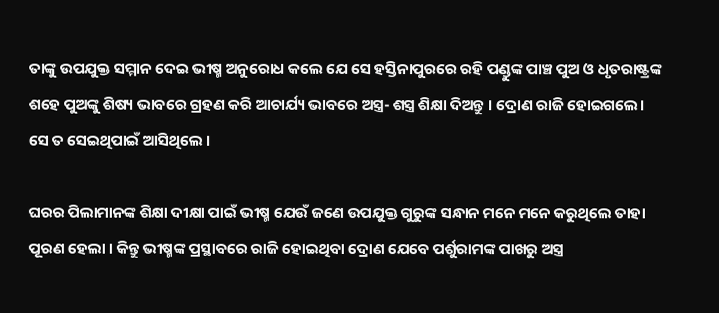ତାଙ୍କୁ ଉପଯୁକ୍ତ ସମ୍ମାନ ଦେଇ ଭୀଷ୍ମ ଅନୁରୋଧ କଲେ ଯେ ସେ ହସ୍ତିନାପୁରରେ ରହି ପଣ୍ଡୁଙ୍କ ପାଞ୍ଚ ପୁଅ ଓ ଧୃତରାଷ୍ଟ୍ରଙ୍କ ଶହେ ପୁଅଙ୍କୁ ଶିଷ୍ୟ ଭାବରେ ଗ୍ରହଣ କରି ଆଚାର୍ଯ୍ୟ ଭାବରେ ଅସ୍ତ୍ର- ଶସ୍ତ୍ର ଶିକ୍ଷା ଦିଅନ୍ତୁ । ଦ୍ରୋଣ ରାଜି ହୋଇଗଲେ। ସେ ତ ସେଇଥିପାଇଁ ଆସିଥିଲେ ।

ଘରର ପିଲାମାନଙ୍କ ଶିକ୍ଷା ଦୀକ୍ଷା ପାଇଁ ଭୀଷ୍ମ ଯେଉଁ ଜଣେ ଉପଯୁକ୍ତ ଗୁରୁଙ୍କ ସନ୍ଧାନ ମନେ ମନେ କରୁଥିଲେ ତାହା ପୂରଣ ହେଲା । କିନ୍ତୁ ଭୀଷ୍ମଙ୍କ ପ୍ରସ୍ଥାବରେ ରାଜି ହୋଇଥିବା ଦ୍ରୋଣ ଯେବେ ପର୍ଶୁରାମଙ୍କ ପାଖରୁ ଅସ୍ତ୍ର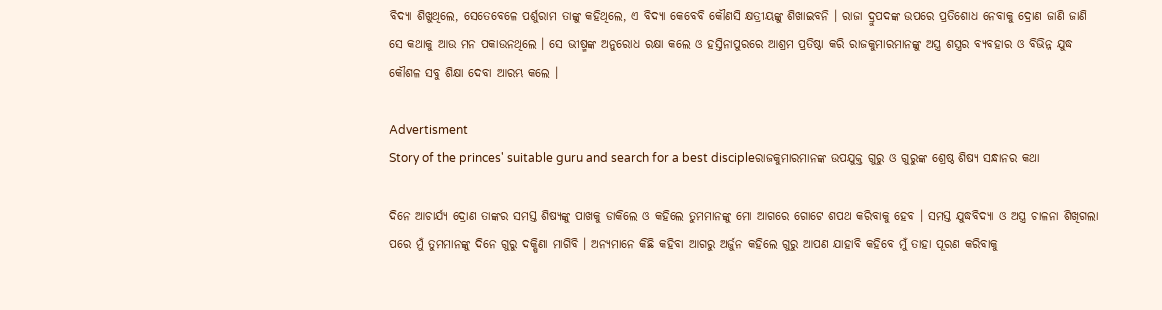ବିଦ୍ୟା ଶିଖୁଥିଲେ, ସେତେବେଳେ ପର୍ଶୁରାମ ତାଙ୍କୁ କହିଥିଲେ, ଏ ବିଦ୍ୟା କେବେବି କୌଣସି କ୍ଷତ୍ରୀୟଙ୍କୁ ଶିଖାଇବନି । ରାଜା ଦ୍ରୁପଦଙ୍କ ଉପରେ ପ୍ରତିଶୋଧ ନେବାକୁ ଦ୍ରୋଣ ଜାଣି ଜାଣି ସେ କଥାକୁ ଆଉ ମନ ପକାଉନଥିଲେ । ସେ ଭୀଷ୍ମଙ୍କ ଅନୁରୋଧ ରକ୍ଷା କଲେ ଓ ହସ୍ତିନାପୁରରେ ଆଶ୍ରମ ପ୍ରତିଷ୍ଠା କରି ରାଜକୁମାରମାନଙ୍କୁ ଅସ୍ତ୍ର ଶସ୍ତ୍ରର ବ୍ୟବହାର ଓ ବିଭିନ୍ନ ଯୁଦ୍ଧ କୌଶଳ ସବୁ ଶିକ୍ଷା ଦେବା ଆରମ୍ଭ କଲେ ।

Advertisment
Story of the princes' suitable guru and search for a best discipleରାଜକୁମାରମାନଙ୍କ ଉପଯୁକ୍ତ ଗୁରୁ ଓ ଗୁରୁଙ୍କ ଶ୍ରେଷ୍ଠ ଶିଷ୍ୟ ସନ୍ଧାନର କଥା

ଦିନେ ଆଚାର୍ଯ୍ୟ ଦ୍ରୋଣ ତାଙ୍କର ସମସ୍ତ ଶିଷ୍ୟଙ୍କୁ ପାଖକୁ ଡାକିଲେ ଓ କହିଲେ ତୁମମାନଙ୍କୁ ମୋ ଆଗରେ ଗୋଟେ ଶପଥ କରିବାକୁ ହେବ । ସମସ୍ତ ଯୁଦ୍ଧବିଦ୍ୟା ଓ ଅସ୍ତ୍ର ଚାଳନା ଶିଖିଗଲା ପରେ ମୁଁ ତୁମମାନଙ୍କୁ ଦିନେ ଗୁରୁ ଦକ୍ଷିଣା ମାଗିବି । ଅନ୍ୟମାନେ କିଛି କହିବା ଆଗରୁ ଅର୍ଜୁନ କହିଲେ ଗୁରୁ ଆପଣ ଯାହାବି କହିବେ ମୁଁ ତାହା ପୂରଣ କରିବାକୁ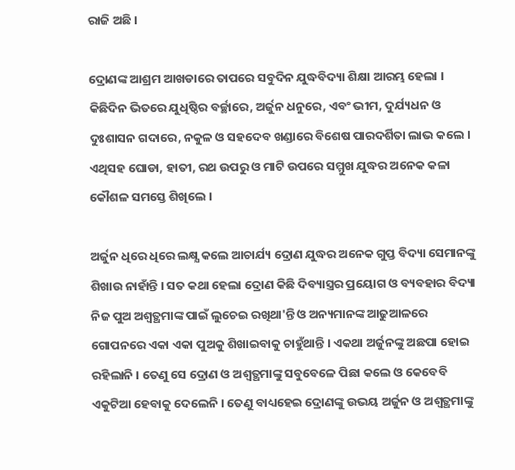ରାଜି ଅଛି ।

ଦ୍ରୋଣଙ୍କ ଆଶ୍ରମ ଆଖଡାରେ ତାପରେ ସବୁଦିନ ଯୁଦ୍ଧବିଦ୍ୟା ଶିକ୍ଷା ଆରମ୍ଭ ହେଲା । କିଛିଦିନ ଭିତରେ ଯୁଧିଷ୍ଠିର ବର୍ଚ୍ଛାରେ, ଅର୍ଜୁନ ଧନୁରେ, ଏବଂ ଭୀମ, ଦୁର୍ଯ୍ୟଧନ ଓ ଦୁଃଶାସନ ଗଦାରେ, ନକୁଳ ଓ ସହଦେବ ଖଣ୍ଡାରେ ବିଶେଷ ପାରଦର୍ଶିତା ଲାଭ କଲେ । ଏଥିସହ ଘୋଡା, ହାତୀ, ରଥ ଉପରୁ ଓ ମାଟି ଉପରେ ସମ୍ମୁଖ ଯୁଦ୍ଧର ଅନେକ କଳା କୌଶଳ ସମସ୍ତେ ଶିଖିଲେ ।

ଅର୍ଜୁନ ଧିରେ ଧିରେ ଲକ୍ଷ୍ଯ କଲେ ଆଚାର୍ଯ୍ୟ ଦ୍ରୋଣ ଯୁଦ୍ଧର ଅନେକ ଗୁପ୍ତ ବିଦ୍ୟା ସେମାନଙ୍କୁ ଶିଖାଉ ନାହାଁନ୍ତି । ସତ କଥା ହେଲା ଦ୍ରୋଣ କିଛି ଦିବ୍ୟାସ୍ତ୍ରର ପ୍ରୟୋଗ ଓ ବ୍ୟବହାର ବିଦ୍ୟା ନିଜ ପୁଅ ଅଶ୍ୱତ୍ଥମାଙ୍କ ପାଇଁ ଲୁଚେଇ ରଖିଥା'ନ୍ତି ଓ ଅନ୍ୟମାନଙ୍କ ଆଢୁଆଳରେ ଗୋପନରେ ଏକା ଏକା ପୁଅକୁ ଶିଖାଇବାକୁ ଚାହୁଁଥାନ୍ତି । ଏକଥା ଅର୍ଜୁନଙ୍କୁ ଅଛପା ହୋଇ ରହିଲାନି । ତେଣୁ ସେ ଦ୍ରୋଣ ଓ ଅଶ୍ୱତ୍ଥମାଙ୍କୁ ସବୁବେଳେ ପିଛା କଲେ ଓ କେବେବି ଏକୁଟିଆ ହେବାକୁ ଦେଲେନି । ତେଣୁ ବାଧ୍ୟହେଇ ଦ୍ରୋଣଙ୍କୁ ଉଭୟ ଅର୍ଜୁନ ଓ ଅଶ୍ୱତ୍ଥମାଙ୍କୁ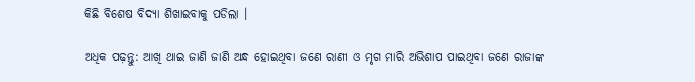କିଛି ବିଶେଷ ବିଦ୍ୟା ଶିଖାଇବାକୁ ପଡିଲା ।

ଅଧିକ ପଢ଼ନ୍ତୁ: ଆଖି ଥାଇ ଜାଣି ଜାଣି ଅନ୍ଧ ହୋଇଥିବା ଜଣେ ରାଣୀ ଓ ମୃଗ ମାରି ଅଭିଶାପ ପାଇଥିବା ଜଣେ ରାଜାଙ୍କ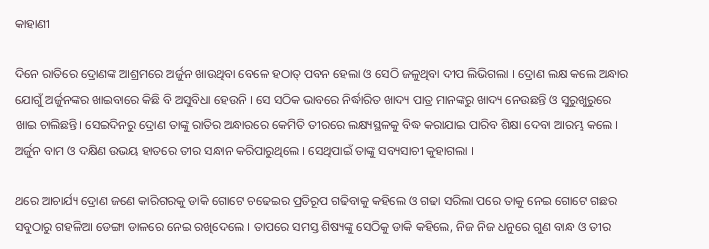କାହାଣୀ

ଦିନେ ରାତିରେ ଦ୍ରୋଣଙ୍କ ଆଶ୍ରମରେ ଅର୍ଜୁନ ଖାଉଥିବା ବେଳେ ହଠାତ୍ ପବନ ହେଲା ଓ ସେଠି ଜଳୁଥିବା ଦୀପ ଲିଭିଗଲା । ଦ୍ରୋଣ ଲକ୍ଷ କଲେ ଅନ୍ଧାର ଯୋଗୁଁ ଅର୍ଜୁନଙ୍କର ଖାଇବାରେ କିଛି ବି ଅସୁବିଧା ହେଉନି । ସେ ସଠିକ ଭାବରେ ନିର୍ଦ୍ଧାରିତ ଖାଦ୍ୟ ପାତ୍ର ମାନଙ୍କରୁ ଖାଦ୍ୟ ନେଉଛନ୍ତି ଓ ସୁରୁଖୁରୁରେ ଖାଇ ଚାଲିଛନ୍ତି। ସେଇଦିନରୁ ଦ୍ରୋଣ ତାଙ୍କୁ ରାତିର ଅନ୍ଧାରରେ କେମିତି ତୀରରେ ଲକ୍ଷ୍ୟସ୍ଥଳକୁ ବିଦ୍ଧ କରାଯାଇ ପାରିବ ଶିକ୍ଷା ଦେବା ଆରମ୍ଭ କଲେ । ଅର୍ଜୁନ ବାମ ଓ ଦକ୍ଷିଣ ଉଭୟ ହାତରେ ତୀର ସନ୍ଧାନ କରିପାରୁଥିଲେ । ସେଥିପାଇଁ ତାଙ୍କୁ ସବ୍ୟସାଚୀ କୁହାଗଲା ।

ଥରେ ଆଚାର୍ଯ୍ୟ ଦ୍ରୋଣ ଜଣେ କାରିଗରକୁ ଡାକି ଗୋଟେ ଚଢେଇର ପ୍ରତିରୂପ ଗଢିବାକୁ କହିଲେ ଓ ଗଢା ସରିଲା ପରେ ତାକୁ ନେଇ ଗୋଟେ ଗଛର ସବୁଠାରୁ ଗହଳିଆ ଡେଙ୍ଗା ଡାଳରେ ନେଇ ରଖିଦେଲେ । ତାପରେ ସମସ୍ତ ଶିଷ୍ୟଙ୍କୁ ସେଠିକୁ ଡାକି କହିଲେ, ନିଜ ନିଜ ଧନୁରେ ଗୁଣ ବାନ୍ଧ ଓ ତୀର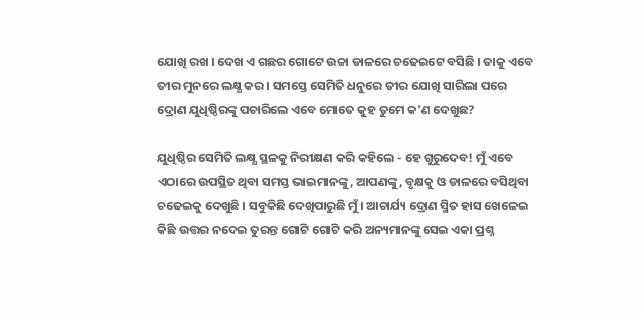ଯୋଖି ରଖ । ଦେଖ ଏ ଗଛର ଗୋଟେ ଉଚ୍ଚା ଡାଳରେ ଚଢେଇଟେ ବସିଛି । ତାକୁ ଏବେ ତୀର ମୁନରେ ଲକ୍ଷ୍ଯ କର । ସମସ୍ତେ ସେମିତି ଧନୁରେ ତୀର ଯୋଖି ସାରିଲା ପରେ ଦ୍ରୋଣ ଯୁଧିଷ୍ଠିରଙ୍କୁ ପଚାରିଲେ ଏବେ ମୋତେ କୁହ ତୁମେ କ'ଣ ଦେଖୁଛ?

ଯୁଧିଷ୍ଠିର ସେମିତି ଲକ୍ଷ୍ଯ ସ୍ଥଳକୁ ନିରୀକ୍ଷଣ କରି କହିଲେ - ହେ ଗୁରୁଦେବ! ମୁଁ ଏବେ ଏଠାରେ ଉପସ୍ଥିତ ଥିବା ସମସ୍ତ ଭାଇମାନଙ୍କୁ, ଆପଣଙ୍କୁ, ବୃକ୍ଷକୁ ଓ ଡାଳରେ ବସିଥିବା ଚଢେଇକୁ ଦେଖୁଛି । ସବୁକିଛି ଦେଖିପାରୁଛି ମୁଁ । ଆଚାର୍ଯ୍ୟ ଦ୍ରୋଣ ସ୍ମିତ ହାସ ଖେଳେଇ କିଛି ଉତ୍ତର ନଦେଇ ତୁରନ୍ତ ଗୋଟି ଗୋଟି କରି ଅନ୍ୟମାନଙ୍କୁ ସେଇ ଏକା ପ୍ରଶ୍ନ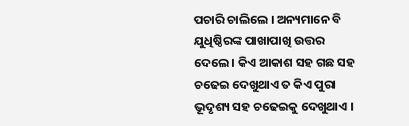ପଚାରି ଚାଲିଲେ । ଅନ୍ୟମାନେ ବି ଯୁଧିଷ୍ଠିରଙ୍କ ପାଖାପାଖି ଉତ୍ତର ଦେଲେ । କିଏ ଆକାଶ ସହ ଗଛ ସହ ଚଢେଇ ଦେଖୁଥାଏ ତ କିଏ ପୁରା ଭୂଦୃଶ୍ୟ ସହ ଚଢେଇକୁ ଦେଖୁଥାଏ ।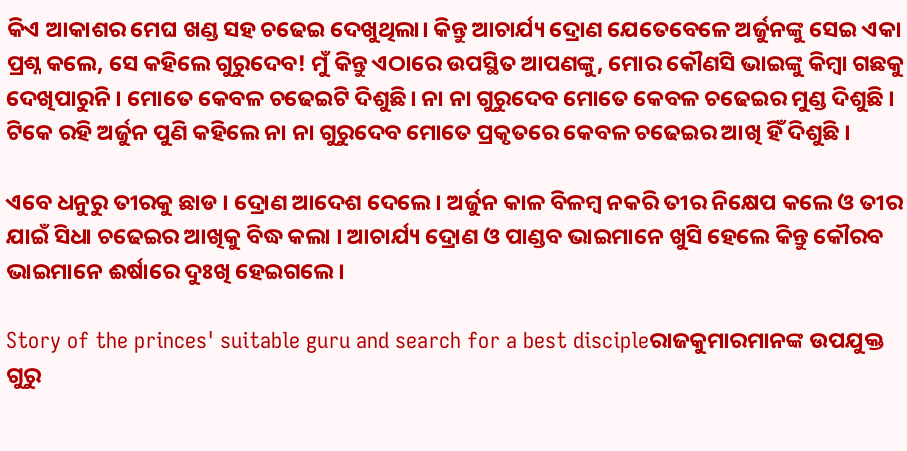କିଏ ଆକାଶର ମେଘ ଖଣ୍ଡ ସହ ଚଢେଇ ଦେଖୁଥିଲା। କିନ୍ତୁ ଆଚାର୍ଯ୍ୟ ଦ୍ରୋଣ ଯେତେବେଳେ ଅର୍ଜୁନଙ୍କୁ ସେଇ ଏକା ପ୍ରଶ୍ନ କଲେ, ସେ କହିଲେ ଗୁରୁଦେବ! ମୁଁ କିନ୍ତୁ ଏଠାରେ ଉପସ୍ଥିତ ଆପଣଙ୍କୁ, ମୋର କୌଣସି ଭାଇଙ୍କୁ କିମ୍ବା ଗଛକୁ ଦେଖିପାରୁନି । ମୋତେ କେବଳ ଚଢେଇଟି ଦିଶୁଛି। ନା ନା ଗୁରୁଦେବ ମୋତେ କେବଳ ଚଢେଇର ମୁଣ୍ଡ ଦିଶୁଛି । ଟିକେ ରହି ଅର୍ଜୁନ ପୁଣି କହିଲେ ନା ନା ଗୁରୁଦେବ ମୋତେ ପ୍ରକୃତରେ କେବଳ ଚଢେଇର ଆଖି ହିଁ ଦିଶୁଛି ।

ଏବେ ଧନୁରୁ ତୀରକୁ ଛାଡ । ଦ୍ରୋଣ ଆଦେଶ ଦେଲେ । ଅର୍ଜୁନ କାଳ ବିଳମ୍ବ ନକରି ତୀର ନିକ୍ଷେପ କଲେ ଓ ତୀର ଯାଇଁ ସିଧା ଚଢେଇର ଆଖିକୁ ବିଦ୍ଧ କଲା । ଆଚାର୍ଯ୍ୟ ଦ୍ରୋଣ ଓ ପାଣ୍ଡବ ଭାଇମାନେ ଖୁସି ହେଲେ କିନ୍ତୁ କୌରବ ଭାଇମାନେ ଈର୍ଷାରେ ଦୁଃଖି ହେଇଗଲେ ।

Story of the princes' suitable guru and search for a best discipleରାଜକୁମାରମାନଙ୍କ ଉପଯୁକ୍ତ ଗୁରୁ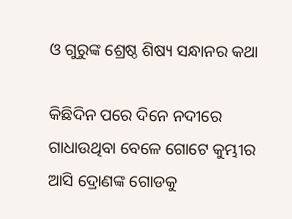ଓ ଗୁରୁଙ୍କ ଶ୍ରେଷ୍ଠ ଶିଷ୍ୟ ସନ୍ଧାନର କଥା

କିଛିଦିନ ପରେ ଦିନେ ନଦୀରେ ଗାଧାଉଥିବା ବେଳେ ଗୋଟେ କୁମ୍ଭୀର ଆସି ଦ୍ରୋଣଙ୍କ ଗୋଡକୁ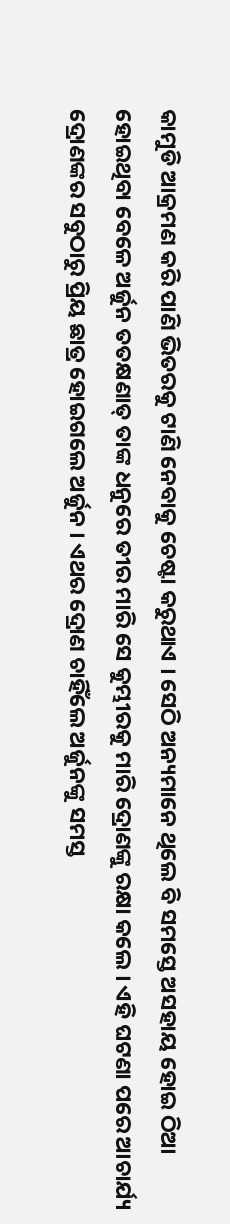କାମୁଡି ଆକ୍ରମଣ କରି ପାଣି ଭିତରକୁ ଟାଣି ନେବାକୁ ଚେଷ୍ଟା କରୁଥାଏ । ସେଠି ଅନ୍ୟମାନେ ଥିଲେ ବି ସମସ୍ତେ ଅସହାୟ ହୋଇ ଠିଆ ହୋଇଥିବା ବେଳେ ଅର୍ଜୁନ ତତକ୍ଷଣାତ୍ ତାଙ୍କ ଧନୁରେ ତୀର ମାରି ସେ କୁମ୍ଭୀରକୁ ମାରି ଦ୍ରୋଣଙ୍କୁ ରକ୍ଷା କଲେ । ଏହି ଘଟଣା ପରେ ଆଚାର୍ଯ୍ୟ ଦ୍ରୋଣଙ୍କର ସବୁଠାରୁ ପ୍ରିୟ ଛାତ୍ର ହୋଇଗଲେ ଅର୍ଜୁନ । ଏଥର ଦ୍ରୋଣ ଚାହିଁଲେ ଅର୍ଜୁନଙ୍କୁ ସମସ୍ତ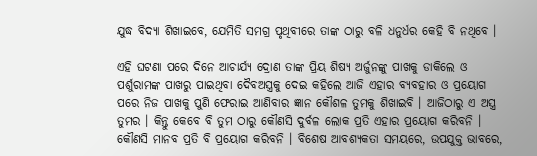ଯୁଦ୍ଧ ବିଦ୍ୟା ଶିଖାଇବେ, ଯେମିତି ସମଗ୍ର ପୃଥିବୀରେ ତାଙ୍କ ଠାରୁ ବଳି ଧନୁର୍ଧର କେହି ବି ନଥିବେ ।

ଏହି ଘଟଣା ପରେ ଦିନେ ଆଚାର୍ଯ୍ୟ ଦ୍ରୋଣ ତାଙ୍କ ପ୍ରିୟ ଶିଷ୍ୟ ଅର୍ଜୁନଙ୍କୁ ପାଖକୁ ଡାକିଲେ ଓ ପର୍ଶୁରାମଙ୍କ ପାଖରୁ ପାଇଥିବା ଦୈବଅସ୍ତ୍ରକୁ ଦେଇ କହିଲେ ଆଜି ଏହାର ବ୍ୟବହାର ଓ ପ୍ରୟୋଗ ପରେ ନିଜ ପାଖକୁ ପୁଣି ଫେରାଇ ଆଣିବାର ଜ୍ଞାନ କୌଶଳ ତୁମକୁ ଶିଖାଇବି । ଆଜିଠାରୁ ଏ ଅସ୍ତ୍ର ତୁମର । କିନ୍ତୁ କେବେ ବି ତୁମ ଠାରୁ କୌଣସି ଦୁର୍ବଳ ଲୋକ ପ୍ରତି ଏହାର ପ୍ରୟୋଗ କରିବନି । କୌଣସି ମାନବ ପ୍ରତି ବି ପ୍ରୟୋଗ କରିବନି । ବିଶେଷ ଆବଶ୍ୟକତା ସମୟରେ, ଉପଯୁକ୍ତ ଭାବରେ,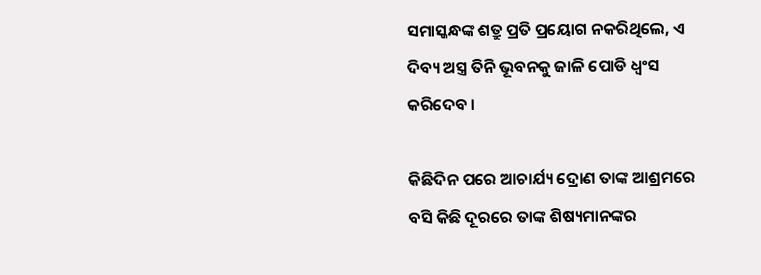ସମାସ୍କନ୍ଧଙ୍କ ଶତ୍ରୁ ପ୍ରତି ପ୍ରୟୋଗ ନକରିଥିଲେ, ଏ ଦିବ୍ୟ ଅସ୍ତ୍ର ତିନି ଭୂବନକୁ ଜାଳି ପୋଡି ଧ୍ୱଂସ କରିଦେବ ।

କିଛିଦିନ ପରେ ଆଚାର୍ଯ୍ୟ ଦ୍ରୋଣ ତାଙ୍କ ଆଶ୍ରମରେ ବସି କିଛି ଦୂରରେ ତାଙ୍କ ଶିଷ୍ୟମାନଙ୍କର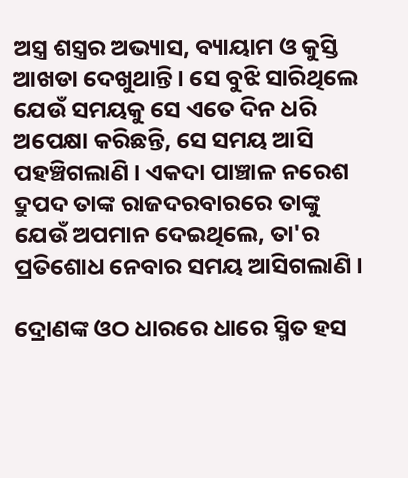ଅସ୍ତ୍ର ଶସ୍ତ୍ରର ଅଭ୍ୟାସ, ବ୍ୟାୟାମ ଓ କୁସ୍ତି ଆଖଡା ଦେଖୁଥାନ୍ତି । ସେ ବୁଝି ସାରିଥିଲେ ଯେଉଁ ସମୟକୁ ସେ ଏତେ ଦିନ ଧରି ଅପେକ୍ଷା କରିଛନ୍ତି, ସେ ସମୟ ଆସି ପହଞ୍ଚିଗଲାଣି । ଏକଦା ପାଞ୍ଚାଳ ନରେଶ ଦ୍ରୁପଦ ତାଙ୍କ ରାଜଦରବାରରେ ତାଙ୍କୁ ଯେଉଁ ଅପମାନ ଦେଇଥିଲେ, ତା'ର ପ୍ରତିଶୋଧ ନେବାର ସମୟ ଆସିଗଲାଣି ।

ଦ୍ରୋଣଙ୍କ ଓଠ ଧାରରେ ଧାରେ ସ୍ମିତ ହସ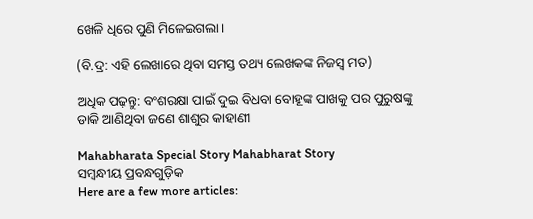ଖେଳି ଧିରେ ପୁଣି ମିଳେଇଗଲା।

(ବି.ଦ୍ର: ଏହି ଲେଖାରେ ଥିବା ସମସ୍ତ ତଥ୍ୟ ଲେଖକଙ୍କ ନିଜସ୍ୱ ମତ)

ଅଧିକ ପଢ଼ନ୍ତୁ: ବଂଶରକ୍ଷା ପାଇଁ ଦୁଇ ବିଧବା ବୋହୂଙ୍କ ପାଖକୁ ପର ପୁରୁଷଙ୍କୁ ଡାକି ଆଣିଥିବା ଜଣେ ଶାଶୁର କାହାଣୀ

Mahabharata Special Story Mahabharat Story
ସମ୍ବନ୍ଧୀୟ ପ୍ରବନ୍ଧଗୁଡ଼ିକ
Here are a few more articles: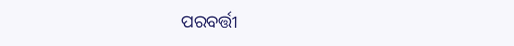ପରବର୍ତ୍ତୀ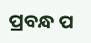ପ୍ରବନ୍ଧ ପ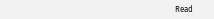Read